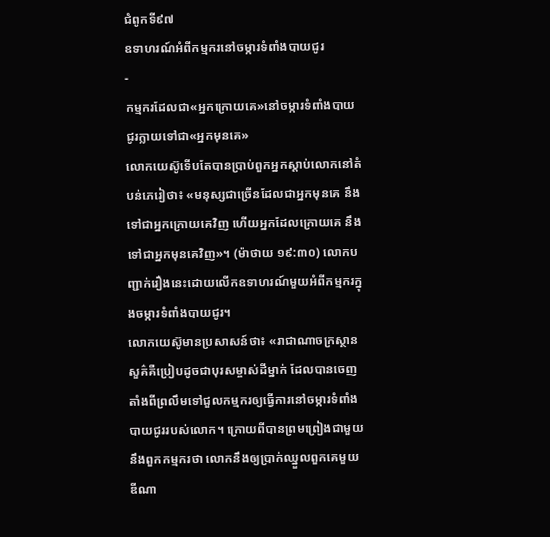ជំពូកទី៩៧
ឧទាហរណ៍អំពីកម្មករនៅចម្ការទំពាំងបាយជូរ
-
កម្មករដែលជា«អ្នកក្រោយគេ»នៅចម្ការទំពាំងបាយជូរក្លាយទៅជា«អ្នកមុនគេ»
លោកយេស៊ូទើបតែបានប្រាប់ពួកអ្នកស្ដាប់លោកនៅតំបន់ភេរៀថា៖ «មនុស្សជាច្រើនដែលជាអ្នកមុនគេ នឹងទៅជាអ្នកក្រោយគេវិញ ហើយអ្នកដែលក្រោយគេ នឹងទៅជាអ្នកមុនគេវិញ»។ (ម៉ាថាយ ១៩:៣០) លោកបញ្ជាក់រឿងនេះដោយលើកឧទាហរណ៍មួយអំពីកម្មករក្នុងចម្ការទំពាំងបាយជូរ។
លោកយេស៊ូមានប្រសាសន៍ថា៖ «រាជាណាចក្រស្ថានសួគ៌គឺប្រៀបដូចជាបុរសម្ចាស់ដីម្នាក់ ដែលបានចេញតាំងពីព្រលឹមទៅជួលកម្មករឲ្យធ្វើការនៅចម្ការទំពាំងបាយជូររបស់លោក។ ក្រោយពីបានព្រមព្រៀងជាមួយនឹងពួកកម្មករថា លោកនឹងឲ្យប្រាក់ឈ្នួលពួកគេមួយឌីណា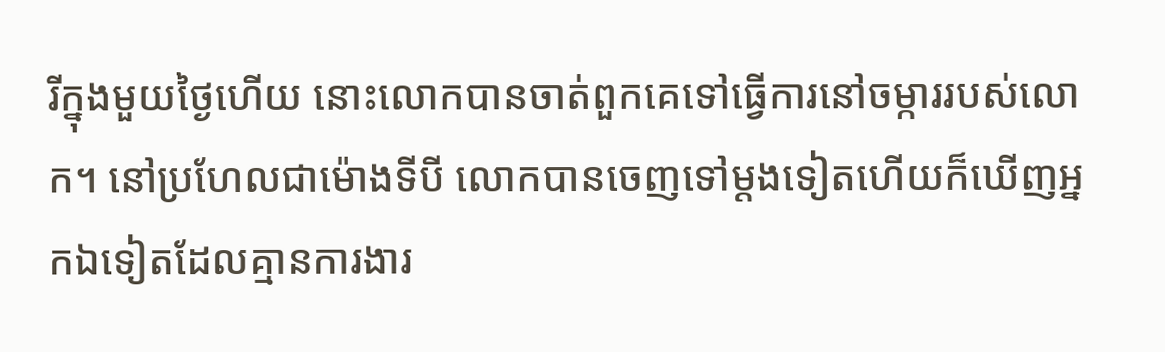រីក្នុងមួយថ្ងៃហើយ នោះលោកបានចាត់ពួកគេទៅធ្វើការនៅចម្ការរបស់លោក។ នៅប្រហែលជាម៉ោងទីបី លោកបានចេញទៅម្ដងទៀតហើយក៏ឃើញអ្នកឯទៀតដែលគ្មានការងារ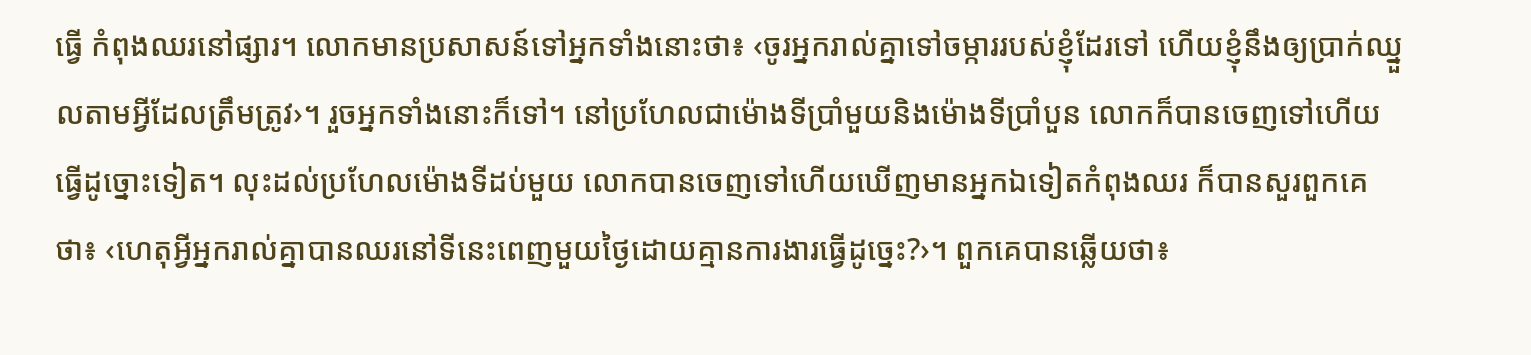ធ្វើ កំពុងឈរនៅផ្សារ។ លោកមានប្រសាសន៍ទៅអ្នកទាំងនោះថា៖ ‹ចូរអ្នករាល់គ្នាទៅចម្ការរបស់ខ្ញុំដែរទៅ ហើយខ្ញុំនឹងឲ្យប្រាក់ឈ្នួលតាមអ្វីដែលត្រឹមត្រូវ›។ រួចអ្នកទាំងនោះក៏ទៅ។ នៅប្រហែលជាម៉ោងទីប្រាំមួយនិងម៉ោងទីប្រាំបួន លោកក៏បានចេញទៅហើយធ្វើដូច្នោះទៀត។ លុះដល់ប្រហែលម៉ោងទីដប់មួយ លោកបានចេញទៅហើយឃើញមានអ្នកឯទៀតកំពុងឈរ ក៏បានសួរពួកគេថា៖ ‹ហេតុអ្វីអ្នករាល់គ្នាបានឈរនៅទីនេះពេញមួយថ្ងៃដោយគ្មានការងារធ្វើដូច្នេះ?›។ ពួកគេបានឆ្លើយថា៖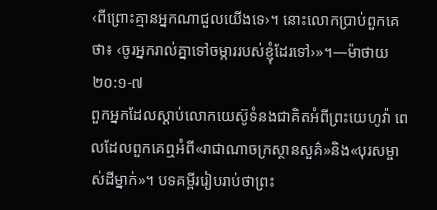‹ពីព្រោះគ្មានអ្នកណាជួលយើងទេ›។ នោះលោកប្រាប់ពួកគេថា៖ ‹ចូរអ្នករាល់គ្នាទៅចម្ការរបស់ខ្ញុំដែរទៅ›»។—ម៉ាថាយ ២០:១-៧
ពួកអ្នកដែលស្ដាប់លោកយេស៊ូទំនងជាគិតអំពីព្រះយេហូវ៉ា ពេលដែលពួកគេឮអំពី«រាជាណាចក្រស្ថានសួគ៌»និង«បុរសម្ចាស់ដីម្នាក់»។ បទគម្ពីររៀបរាប់ថាព្រះ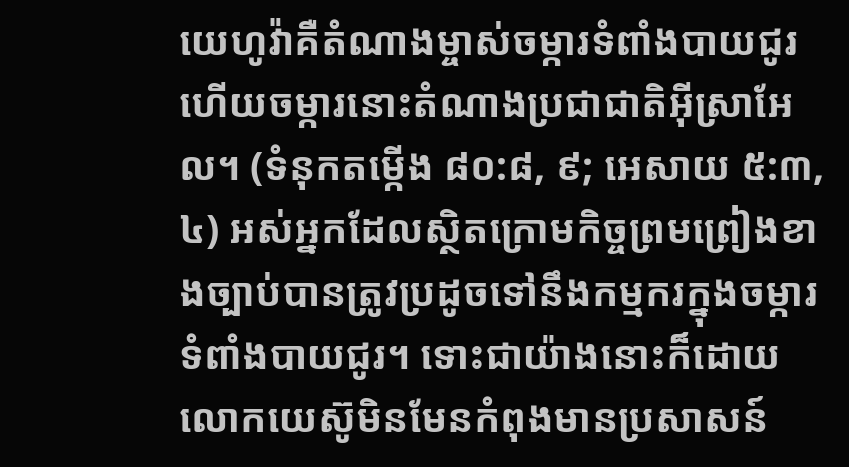យេហូវ៉ាគឺតំណាងម្ចាស់ចម្ការទំពាំងបាយជូរ ហើយចម្ការនោះតំណាងប្រជាជាតិអ៊ីស្រាអែល។ (ទំនុកតម្កើង ៨០:៨, ៩; អេសាយ ៥:៣, ៤) អស់អ្នកដែលស្ថិតក្រោមកិច្ចព្រមព្រៀងខាងច្បាប់បានត្រូវប្រដូចទៅនឹងកម្មករក្នុងចម្ការទំពាំងបាយជូរ។ ទោះជាយ៉ាងនោះក៏ដោយ លោកយេស៊ូមិនមែនកំពុងមានប្រសាសន៍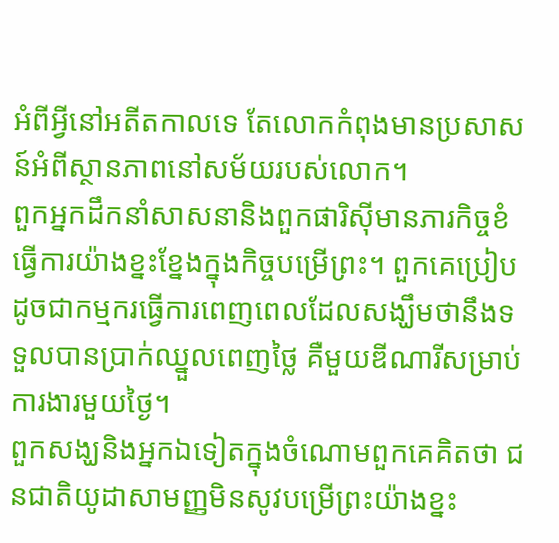អំពីអ្វីនៅអតីតកាលទេ តែលោកកំពុងមានប្រសាសន៍អំពីស្ថានភាពនៅសម័យរបស់លោក។
ពួកអ្នកដឹកនាំសាសនានិងពួកផារិស៊ីមានភារកិច្ចខំធ្វើការយ៉ាងខ្នះខ្នែងក្នុងកិច្ចបម្រើព្រះ។ ពួកគេប្រៀបដូចជាកម្មករធ្វើការពេញពេលដែលសង្ឃឹមថានឹងទទួលបានប្រាក់ឈ្នួលពេញថ្លៃ គឺមួយឌីណារីសម្រាប់ការងារមួយថ្ងៃ។
ពួកសង្ឃនិងអ្នកឯទៀតក្នុងចំណោមពួកគេគិតថា ជនជាតិយូដាសាមញ្ញមិនសូវបម្រើព្រះយ៉ាងខ្នះ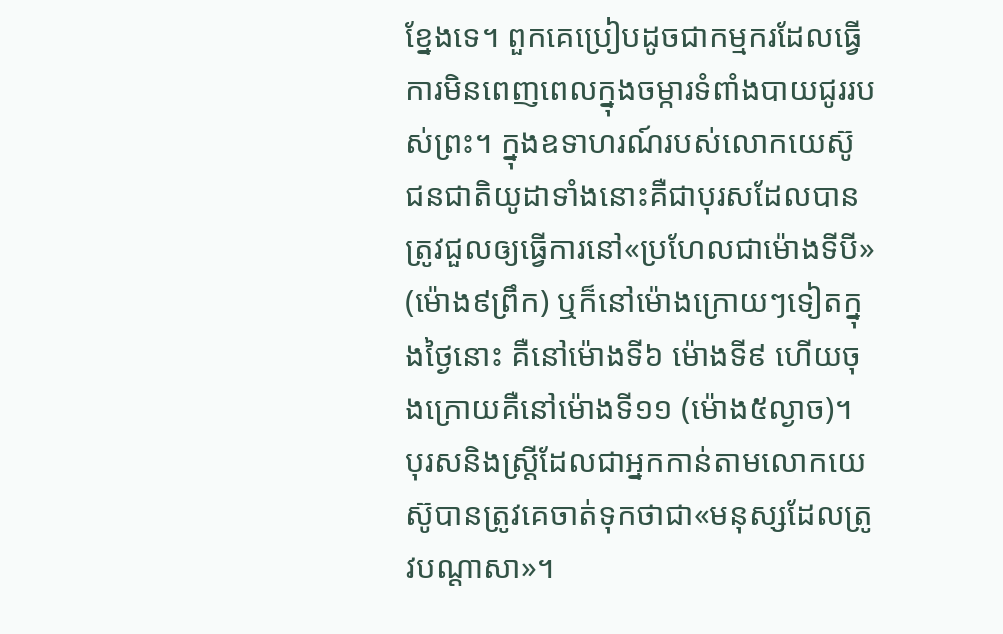ខ្នែងទេ។ ពួកគេប្រៀបដូចជាកម្មករដែលធ្វើការមិនពេញពេលក្នុងចម្ការទំពាំងបាយជូររបស់ព្រះ។ ក្នុងឧទាហរណ៍របស់លោកយេស៊ូ ជនជាតិយូដាទាំងនោះគឺជាបុរសដែលបានត្រូវជួលឲ្យធ្វើការនៅ«ប្រហែលជាម៉ោងទីបី» (ម៉ោង៩ព្រឹក) ឬក៏នៅម៉ោងក្រោយៗទៀតក្នុងថ្ងៃនោះ គឺនៅម៉ោងទី៦ ម៉ោងទី៩ ហើយចុងក្រោយគឺនៅម៉ោងទី១១ (ម៉ោង៥ល្ងាច)។
បុរសនិងស្ត្រីដែលជាអ្នកកាន់តាមលោកយេស៊ូបានត្រូវគេចាត់ទុកថាជា«មនុស្សដែលត្រូវបណ្ដាសា»។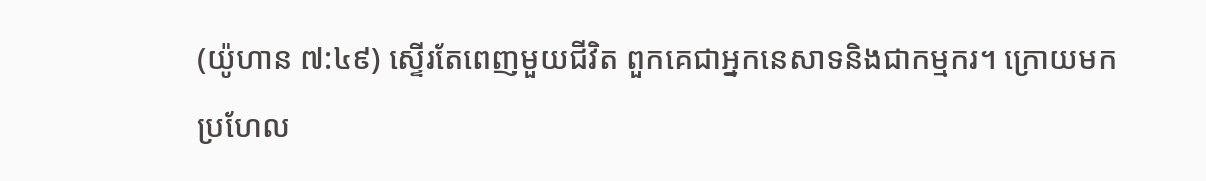(យ៉ូហាន ៧:៤៩) ស្ទើរតែពេញមួយជីវិត ពួកគេជាអ្នកនេសាទនិងជាកម្មករ។ ក្រោយមកប្រហែល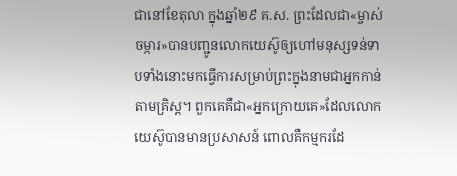ជានៅខែតុលា ក្នុងឆ្នាំ២៩ គ.ស. ព្រះដែលជា«ម្ចាស់ចម្ការ»បានបញ្ជូនលោកយេស៊ូឲ្យហៅមនុស្សទន់ទាបទាំងនោះមកធ្វើការសម្រាប់ព្រះក្នុងនាមជាអ្នកកាន់តាមគ្រិស្ត។ ពួកគេគឺជា«អ្នកក្រោយគេ»ដែលលោកយេស៊ូបានមានប្រសាសន៍ ពោលគឺកម្មករដែ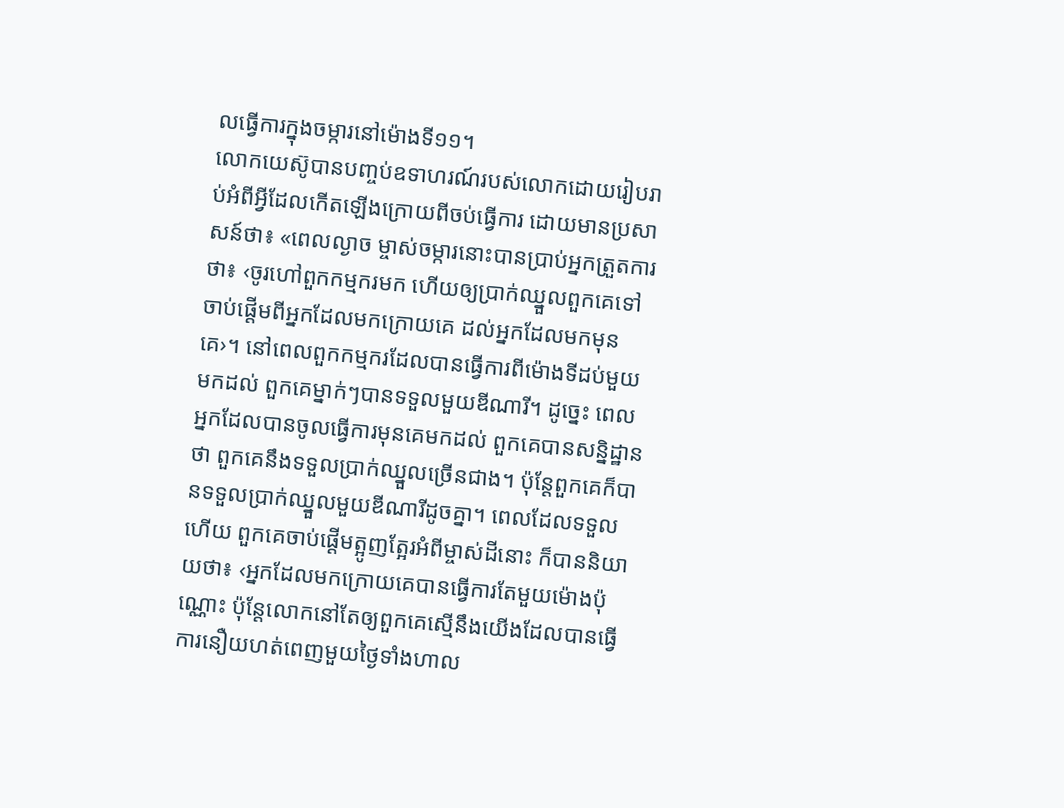លធ្វើការក្នុងចម្ការនៅម៉ោងទី១១។
លោកយេស៊ូបានបញ្ចប់ឧទាហរណ៍របស់លោកដោយរៀបរាប់អំពីអ្វីដែលកើតឡើងក្រោយពីចប់ធ្វើការ ដោយមានប្រសាសន៍ថា៖ «ពេលល្ងាច ម្ចាស់ចម្ការនោះបានប្រាប់អ្នកត្រួតការថា៖ ‹ចូរហៅពួកកម្មករមក ហើយឲ្យប្រាក់ឈ្នួលពួកគេទៅ ចាប់ផ្ដើមពីអ្នកដែលមកក្រោយគេ ដល់អ្នកដែលមកមុនគេ›។ នៅពេលពួកកម្មករដែលបានធ្វើការពីម៉ោងទីដប់មួយមកដល់ ពួកគេម្នាក់ៗបានទទួលមួយឌីណារី។ ដូច្នេះ ពេលអ្នកដែលបានចូលធ្វើការមុនគេមកដល់ ពួកគេបានសន្និដ្ឋានថា ពួកគេនឹងទទួលប្រាក់ឈ្នួលច្រើនជាង។ ប៉ុន្តែពួកគេក៏បានទទួលប្រាក់ឈ្នួលមួយឌីណារីដូចគ្នា។ ពេលដែលទទួលហើយ ពួកគេចាប់ផ្ដើមត្អូញត្អែរអំពីម្ចាស់ដីនោះ ក៏បាននិយាយថា៖ ‹អ្នកដែលមកក្រោយគេបានធ្វើការតែមួយម៉ោងប៉ុណ្ណោះ ប៉ុន្តែលោកនៅតែឲ្យពួកគេស្មើនឹងយើងដែលបានធ្វើការនឿយហត់ពេញមួយថ្ងៃទាំងហាល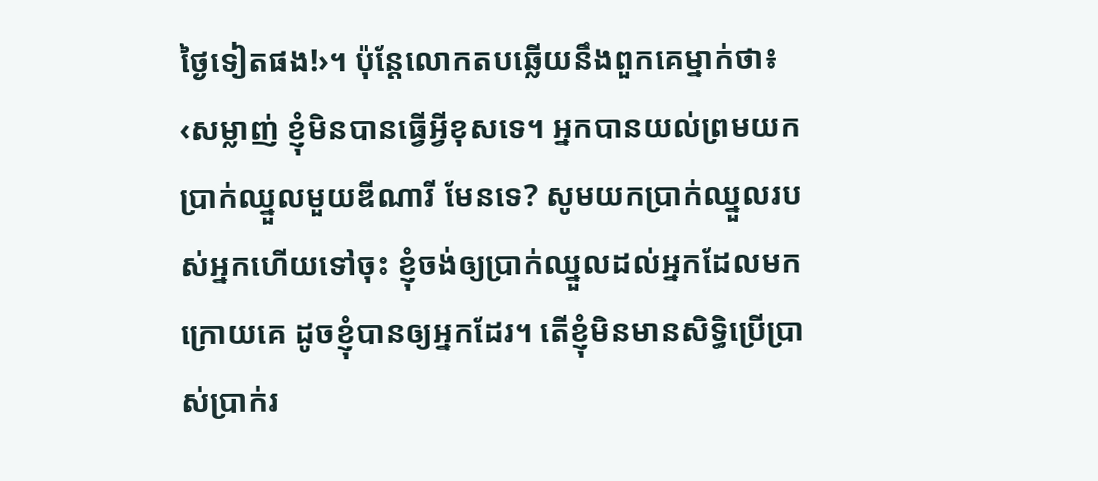ថ្ងៃទៀតផង!›។ ប៉ុន្តែលោកតបឆ្លើយនឹងពួកគេម្នាក់ថា៖ ‹សម្លាញ់ ខ្ញុំមិនបានធ្វើអ្វីខុសទេ។ អ្នកបានយល់ព្រមយកប្រាក់ឈ្នួលមួយឌីណារី មែនទេ? សូមយកប្រាក់ឈ្នួលរបស់អ្នកហើយទៅចុះ ខ្ញុំចង់ឲ្យប្រាក់ឈ្នួលដល់អ្នកដែលមកក្រោយគេ ដូចខ្ញុំបានឲ្យអ្នកដែរ។ តើខ្ញុំមិនមានសិទ្ធិប្រើប្រាស់ប្រាក់រ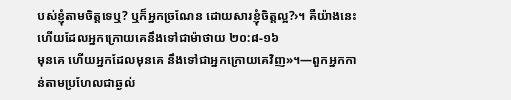បស់ខ្ញុំតាមចិត្តទេឬ? ឬក៏អ្នកច្រណែន ដោយសារខ្ញុំចិត្តល្អ?›។ គឺយ៉ាងនេះហើយដែលអ្នកក្រោយគេនឹងទៅជាម៉ាថាយ ២០:៨-១៦
មុនគេ ហើយអ្នកដែលមុនគេ នឹងទៅជាអ្នកក្រោយគេវិញ»។—ពួកអ្នកកាន់តាមប្រហែលជាឆ្ងល់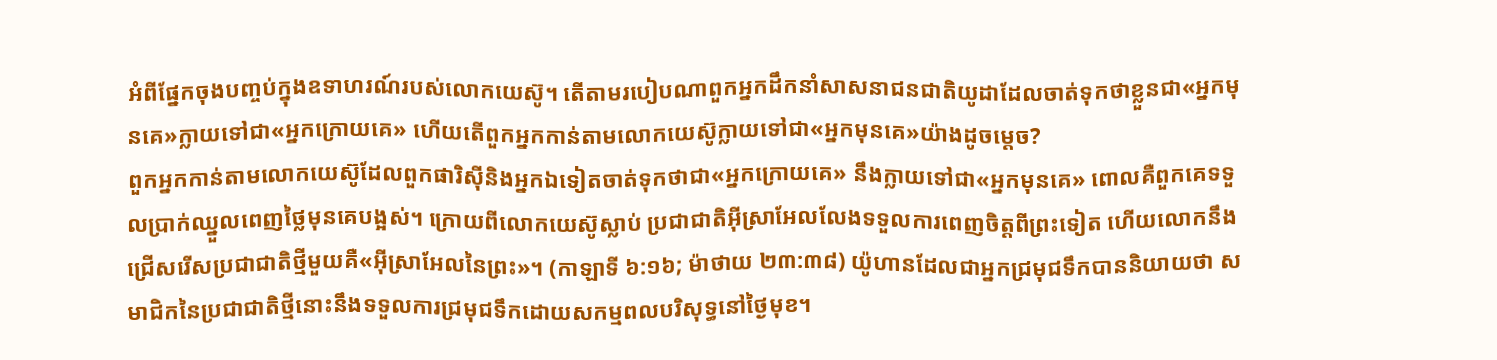អំពីផ្នែកចុងបញ្ចប់ក្នុងឧទាហរណ៍របស់លោកយេស៊ូ។ តើតាមរបៀបណាពួកអ្នកដឹកនាំសាសនាជនជាតិយូដាដែលចាត់ទុកថាខ្លួនជា«អ្នកមុនគេ»ក្លាយទៅជា«អ្នកក្រោយគេ» ហើយតើពួកអ្នកកាន់តាមលោកយេស៊ូក្លាយទៅជា«អ្នកមុនគេ»យ៉ាងដូចម្ដេច?
ពួកអ្នកកាន់តាមលោកយេស៊ូដែលពួកផារិស៊ីនិងអ្នកឯទៀតចាត់ទុកថាជា«អ្នកក្រោយគេ» នឹងក្លាយទៅជា«អ្នកមុនគេ» ពោលគឺពួកគេទទួលប្រាក់ឈ្នួលពេញថ្លៃមុនគេបង្អស់។ ក្រោយពីលោកយេស៊ូស្លាប់ ប្រជាជាតិអ៊ីស្រាអែលលែងទទួលការពេញចិត្តពីព្រះទៀត ហើយលោកនឹងជ្រើសរើសប្រជាជាតិថ្មីមួយគឺ«អ៊ីស្រាអែលនៃព្រះ»។ (កាឡាទី ៦:១៦; ម៉ាថាយ ២៣:៣៨) យ៉ូហានដែលជាអ្នកជ្រមុជទឹកបាននិយាយថា សមាជិកនៃប្រជាជាតិថ្មីនោះនឹងទទួលការជ្រមុជទឹកដោយសកម្មពលបរិសុទ្ធនៅថ្ងៃមុខ។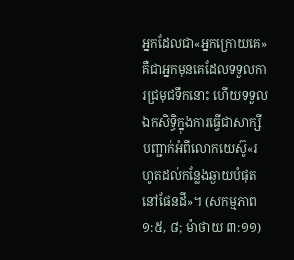អ្នកដែលជា«អ្នកក្រោយគេ»គឺជាអ្នកមុនគេដែលទទួលការជ្រមុជទឹកនោះ ហើយទទួលឯកសិទ្ធិក្នុងការធ្វើជាសាក្សីបញ្ជាក់អំពីលោកយេស៊ូ«រហូតដល់កន្លែងឆ្ងាយបំផុតនៅផែនដី»។ (សកម្មភាព ១:៥, ៨; ម៉ាថាយ ៣:១១)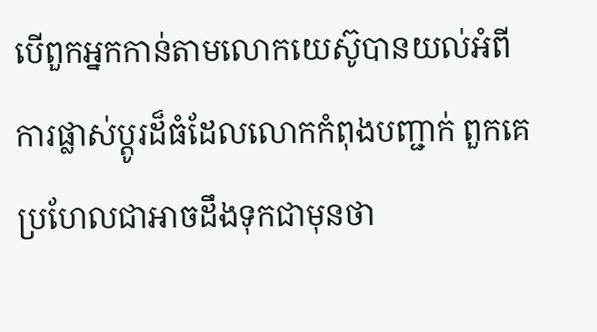បើពួកអ្នកកាន់តាមលោកយេស៊ូបានយល់អំពីការផ្លាស់ប្ដូរដ៏ធំដែលលោកកំពុងបញ្ជាក់ ពួកគេប្រហែលជាអាចដឹងទុកជាមុនថា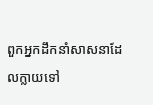ពួកអ្នកដឹកនាំសាសនាដែលក្លាយទៅ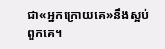ជា«អ្នកក្រោយគេ»នឹងស្អប់ពួកគេ។